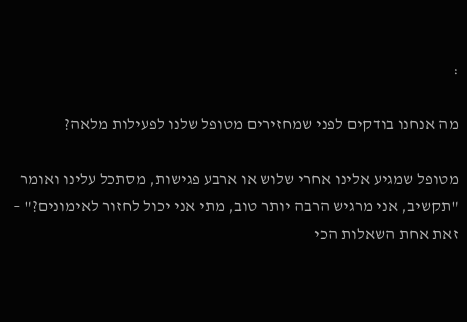:

מה אנחנו בודקים לפני שמחזירים מטופל שלנו לפעילות מלאה?

מטופל שמגיע אלינו אחרי שלוש או ארבע פגישות, מסתכל עלינו ואומר "תקשיב, אני מרגיש הרבה יותר טוב, מתי אני יכול לחזור לאימונים?" – זאת אחת השאלות הכי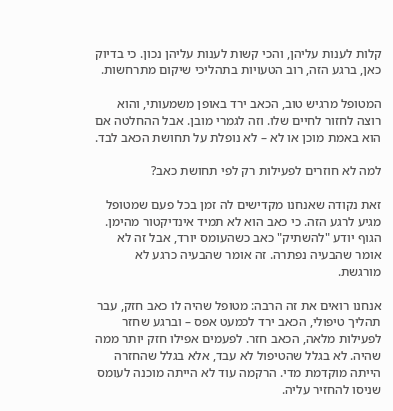קלות לענות עליהן, והכי קשות לענות עליהן נכון. כי בדיוק כאן, ברגע הזה, רוב הטעויות בתהליכי שיקום מתרחשות.

המטופל מרגיש טוב, הכאב ירד באופן משמעותי, והוא רוצה לחזור לחיים שלו. וזה לגמרי מובן. אבל ההחלטה אם הוא באמת מוכן או לא – לא נופלת על תחושת הכאב לבד.

למה לא חוזרים לפעילות רק לפי תחושת כאב?

זאת נקודה שאנחנו מקדישים לה זמן בכל פעם שמטופל מגיע לרגע הזה. כי כאב הוא לא תמיד אינדיקטור מהימן. הגוף יודע "להשתיק" כאב כשהעומס יורד, אבל זה לא אומר שהבעיה נפתרה. זה אומר שהבעיה כרגע לא מורגשת.

אנחנו רואים את זה הרבה: מטופל שהיה לו כאב חזק, עבר תהליך טיפולי, הכאב ירד לכמעט אפס – וברגע שחזר לפעילות מלאה, הכאב חזר. לפעמים אפילו חזק יותר ממה שהיה. לא בגלל שהטיפול לא עבד, אלא בגלל שהחזרה הייתה מוקדמת מדי. הרקמה עוד לא הייתה מוכנה לעומס שניסו להחזיר עליה.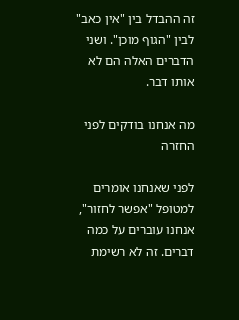זה ההבדל בין "אין כאב" לבין "הגוף מוכן". ושני הדברים האלה הם לא אותו דבר.

מה אנחנו בודקים לפני החזרה

לפני שאנחנו אומרים למטופל "אפשר לחזור", אנחנו עוברים על כמה דברים. זה לא רשימת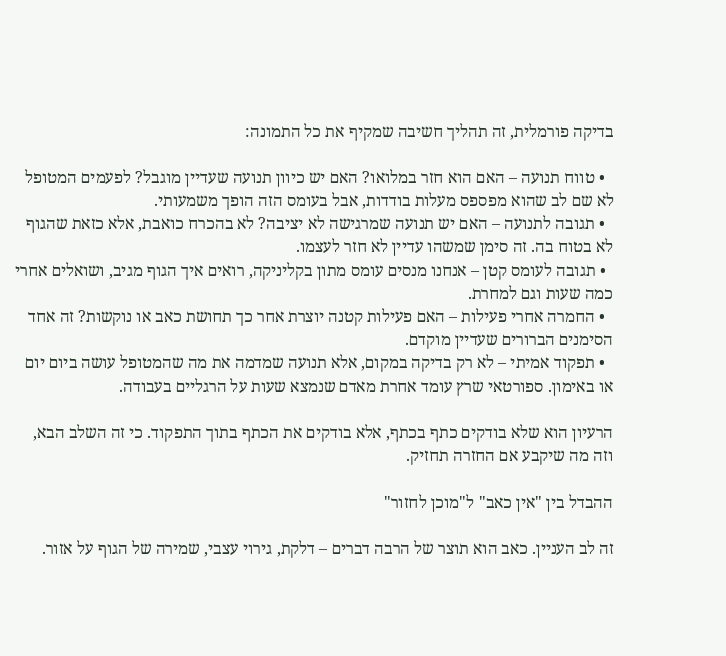בדיקה פורמלית, זה תהליך חשיבה שמקיף את כל התמונה:

  • טווח תנועה – האם הוא חזר במלואו? האם יש כיוון תנועה שעדיין מוגבל? לפעמים המטופל לא שם לב שהוא מפספס מעלות בודדות, אבל בעומס הזה הופך משמעותי.
  • תגובה לתנועה – האם יש תנועה שמרגישה לא יציבה? לא בהכרח כואבת, אלא כזאת שהגוף לא בטוח בה. זה סימן שמשהו עדיין לא חזר לעצמו.
  • תגובה לעומס קטן – אנחנו מנסים עומס מתון בקליניקה, רואים איך הגוף מגיב, ושואלים אחרי כמה שעות וגם למחרת.
  • החמרה אחרי פעילות – האם פעילות קטנה יוצרת אחר כך תחושת כאב או נוקשות? זה אחד הסימנים הברורים שעדיין מוקדם.
  • תפקוד אמיתי – לא רק בדיקה במקום, אלא תנועה שמדמה את מה שהמטופל עושה ביום יום או באימון. ספורטאי שרץ עומד אחרת מאדם שנמצא שעות על הרגליים בעבודה.

הרעיון הוא שלא בודקים כתף בכתף, אלא בודקים את הכתף בתוך התפקוד. כי זה השלב הבא, וזה מה שיקבע אם החזרה תחזיק.

ההבדל בין "אין כאב" ל"מוכן לחזור"

זה לב העניין. כאב הוא תוצר של הרבה דברים – דלקת, גירוי עצבי, שמירה של הגוף על אזור.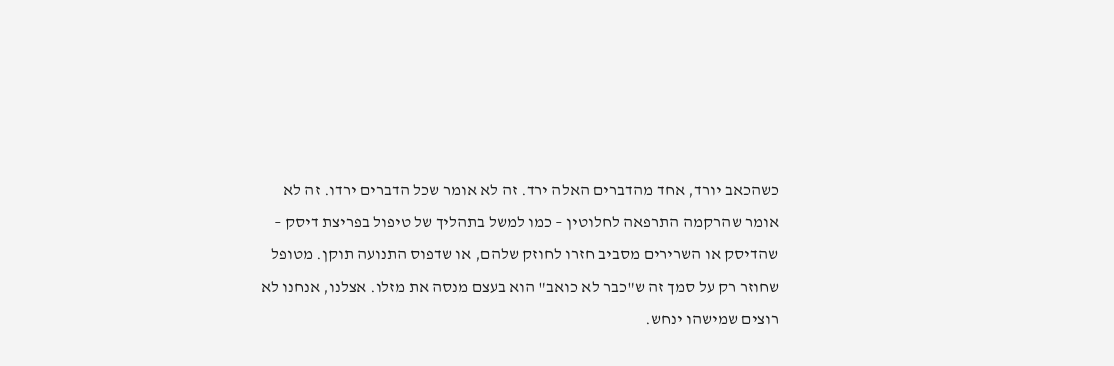כשהכאב יורד, אחד מהדברים האלה ירד. זה לא אומר שכל הדברים ירדו. זה לא אומר שהרקמה התרפאה לחלוטין – כמו למשל בתהליך של טיפול בפריצת דיסק – שהדיסק או השרירים מסביב חזרו לחוזק שלהם, או שדפוס התנועה תוקן. מטופל שחוזר רק על סמך זה ש"כבר לא כואב" הוא בעצם מנסה את מזלו. אצלנו, אנחנו לא רוצים שמישהו ינחש.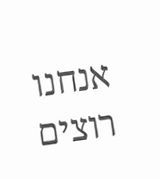אנחנו רוצים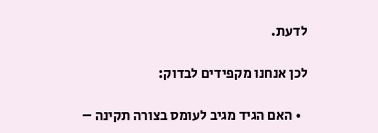לדעת.

לכן אנחנו מקפידים לבדוק:

  • האם הגיד מגיב לעומס בצורה תקינה –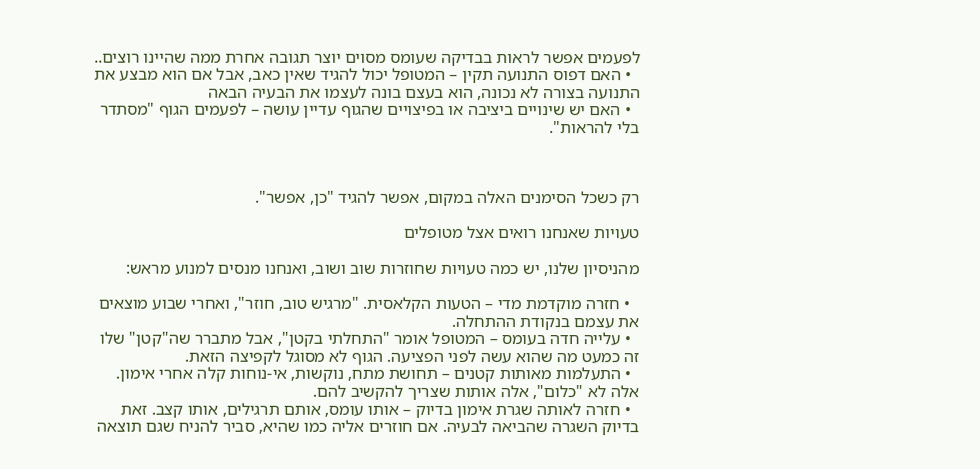לפעמים אפשר לראות בבדיקה שעומס מסוים יוצר תגובה אחרת ממה שהיינו רוצים..
  • האם דפוס התנועה תקין – המטופל יכול להגיד שאין כאב, אבל אם הוא מבצע את התנועה בצורה לא נכונה, הוא בעצם בונה לעצמו את הבעיה הבאה
  • האם יש שינויים ביציבה או בפיצויים שהגוף עדיין עושה – לפעמים הגוף "מסתדר בלי להראות".



רק כשכל הסימנים האלה במקום, אפשר להגיד "כן, אפשר".

טעויות שאנחנו רואים אצל מטופלים

מהניסיון שלנו, יש כמה טעויות שחוזרות שוב ושוב, ואנחנו מנסים למנוע מראש:

  • חזרה מוקדמת מדי – הטעות הקלאסית. "מרגיש טוב, חוזר", ואחרי שבוע מוצאים את עצמם בנקודת ההתחלה.
  • עלייה חדה בעומס – המטופל אומר "התחלתי בקטן", אבל מתברר שה"קטן" שלו זה כמעט מה שהוא עשה לפני הפציעה. הגוף לא מסוגל לקפיצה הזאת.
  • התעלמות מאותות קטנים – תחושת מתח, נוקשות, אי-נוחות קלה אחרי אימון. אלה לא "כלום", אלה אותות שצריך להקשיב להם.
  • חזרה לאותה שגרת אימון בדיוק – אותו עומס, אותם תרגילים, אותו קצב. זאת בדיוק השגרה שהביאה לבעיה. אם חוזרים אליה כמו שהיא, סביר להניח שגם תוצאה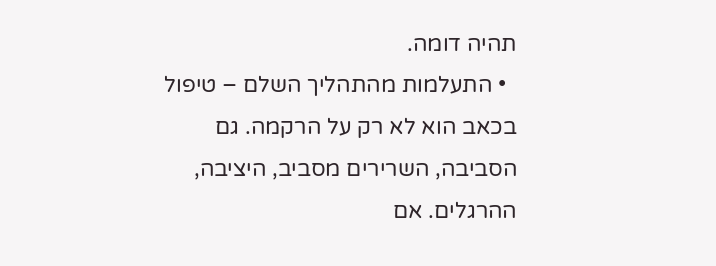תהיה דומה.
  • התעלמות מהתהליך השלם – טיפול בכאב הוא לא רק על הרקמה. גם הסביבה, השרירים מסביב, היציבה, ההרגלים. אם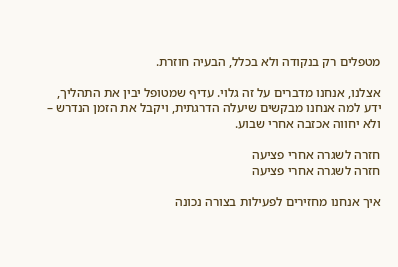מטפלים רק בנקודה ולא בכלל, הבעיה חוזרת.

אצלנו, אנחנו מדברים על זה גלוי. עדיף שמטופל יבין את התהליך, ידע למה אנחנו מבקשים שיעלה הדרגתית, ויקבל את הזמן הנדרש – ולא יחווה אכזבה אחרי שבוע.

חזרה לשגרה אחרי פציעה
חזרה לשגרה אחרי פציעה

איך אנחנו מחזירים לפעילות בצורה נכונה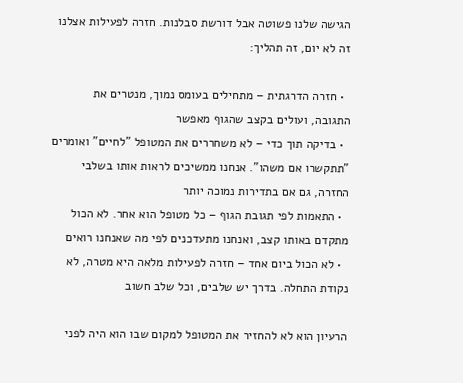הגישה שלנו פשוטה אבל דורשת סבלנות. חזרה לפעילות אצלנו זה לא יום, זה תהליך:

  • חזרה הדרגתית – מתחילים בעומס נמוך, מנטרים את התגובה, ועולים בקצב שהגוף מאפשר
  • בדיקה תוך כדי – לא משחררים את המטופל "לחיים" ואומרים "תתקשרו אם משהו". אנחנו ממשיכים לראות אותו בשלבי החזרה, גם אם בתדירות נמוכה יותר
  • התאמות לפי תגובת הגוף – כל מטופל הוא אחר. לא הכול מתקדם באותו קצב, ואנחנו מתעדכנים לפי מה שאנחנו רואים
  • לא הכול ביום אחד – חזרה לפעילות מלאה היא מטרה, לא נקודת התחלה. בדרך יש שלבים, וכל שלב חשוב

הרעיון הוא לא להחזיר את המטופל למקום שבו הוא היה לפני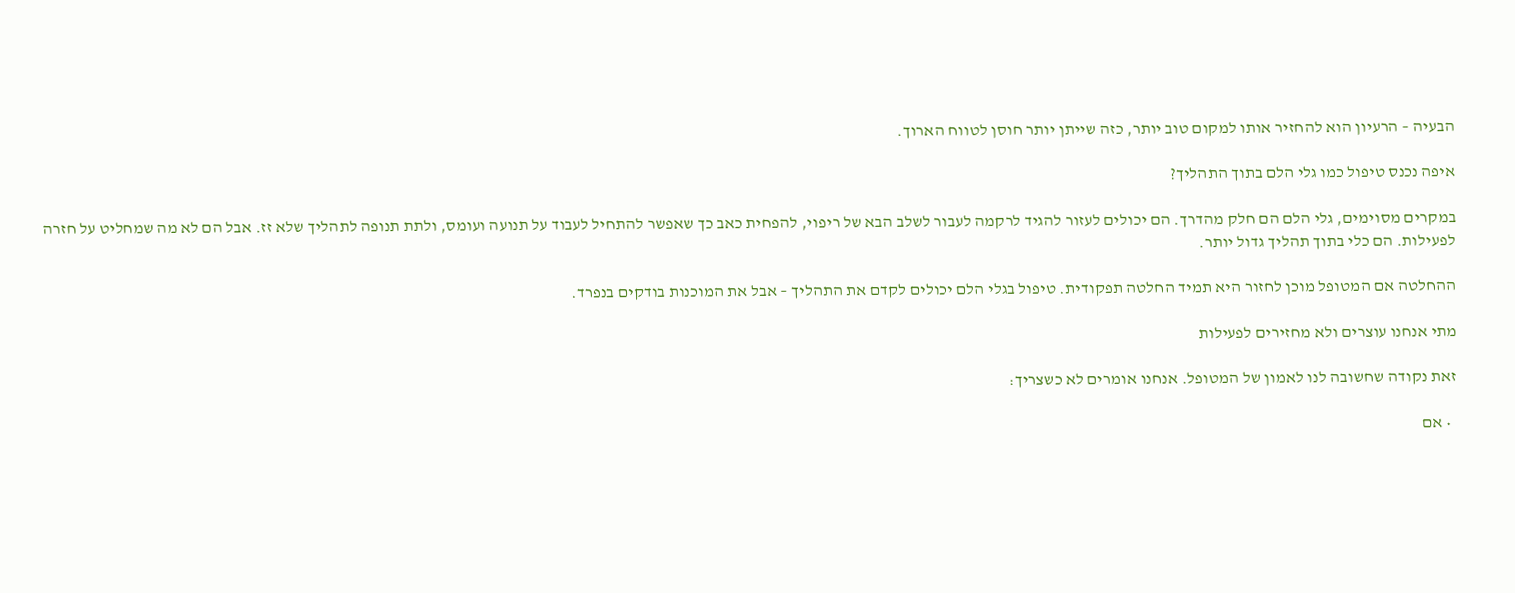הבעיה – הרעיון הוא להחזיר אותו למקום טוב יותר, כזה שייתן יותר חוסן לטווח הארוך.

איפה נכנס טיפול כמו גלי הלם בתוך התהליך?

במקרים מסוימים, גלי הלם הם חלק מהדרך. הם יכולים לעזור להגיד לרקמה לעבור לשלב הבא של ריפוי, להפחית כאב כך שאפשר להתחיל לעבוד על תנועה ועומס, ולתת תנופה לתהליך שלא זז. אבל הם לא מה שמחליט על חזרה לפעילות. הם כלי בתוך תהליך גדול יותר.

ההחלטה אם המטופל מוכן לחזור היא תמיד החלטה תפקודית. טיפול בגלי הלם יכולים לקדם את התהליך – אבל את המוכנות בודקים בנפרד.

מתי אנחנו עוצרים ולא מחזירים לפעילות

זאת נקודה שחשובה לנו לאמון של המטופל. אנחנו אומרים לא כשצריך:

  • אם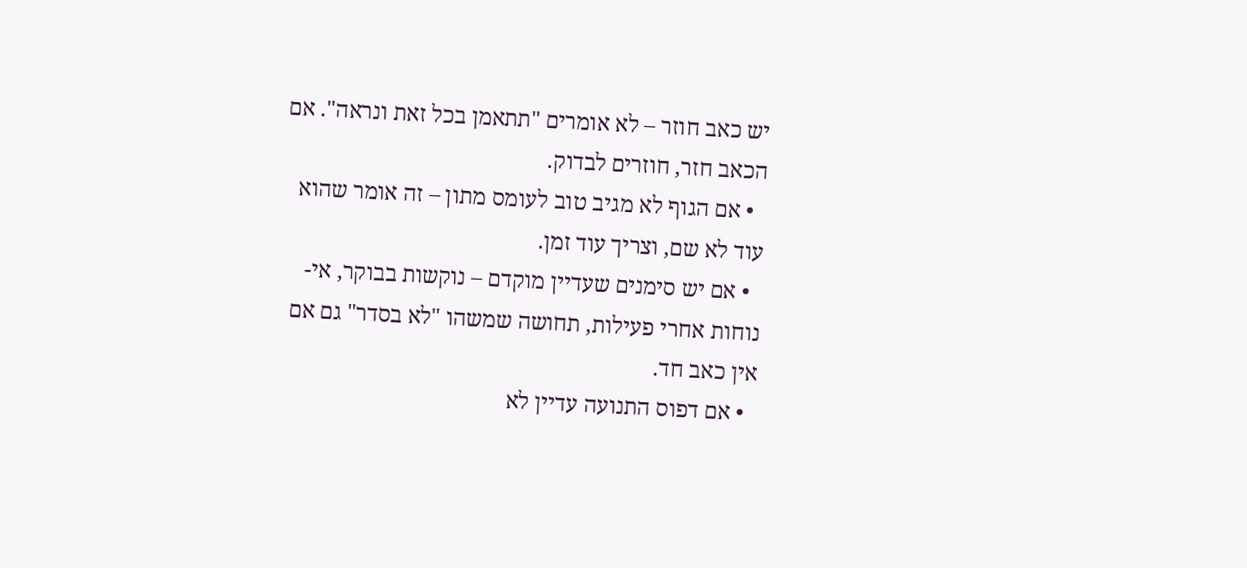יש כאב חוזר – לא אומרים "תתאמן בכל זאת ונראה". אם הכאב חזר, חוזרים לבדוק.
  • אם הגוף לא מגיב טוב לעומס מתון – זה אומר שהוא עוד לא שם, וצריך עוד זמן.
  • אם יש סימנים שעדיין מוקדם – נוקשות בבוקר, אי-נוחות אחרי פעילות, תחושה שמשהו "לא בסדר" גם אם אין כאב חד.
  • אם דפוס התנועה עדיין לא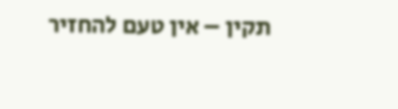תקין – אין טעם להחזיר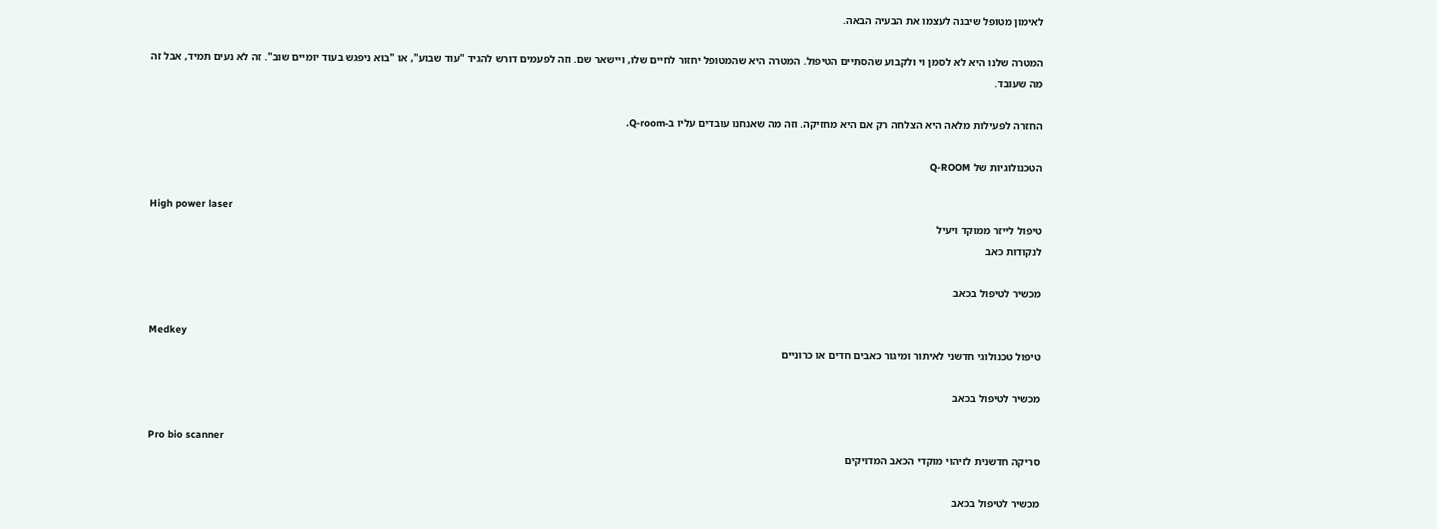לאימון מטופל שיבנה לעצמו את הבעיה הבאה.

המטרה שלנו היא לא לסמן וי ולקבוע שהסתיים הטיפול. המטרה היא שהמטופל יחזור לחיים שלו, ויישאר שם. וזה לפעמים דורש להגיד "עוד שבוע", או "בוא ניפגש בעוד יומיים שוב". זה לא נעים תמיד, אבל זה מה שעובד.

החזרה לפעילות מלאה היא הצלחה רק אם היא מחזיקה. וזה מה שאנחנו עובדים עליו ב-Q-room.

הטכנולוגיות של Q-ROOM

High power laser
טיפול לייזר ממוקד ויעיל
לנקודות כאב

מכשיר לטיפול בכאב

Medkey
טיפול טכנולוגי חדשני לאיתור ומיגור כאבים חדים או כרוניים

מכשיר לטיפול בכאב

Pro bio scanner
סריקה חדשנית לזיהוי מוקדי הכאב המדויקים

מכשיר לטיפול בכאב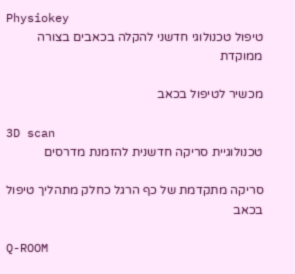Physiokey
טיפול טכנולוגי חדשני להקלה בכאבים בצורה ממוקדת

מכשיר לטיפול בכאב

3D scan
טכנולוגיית סריקה חדשנית להזמנת מדרסים

סריקה מתקדמת של כף הרגל כחלק מתהליך טיפול בכאב

Q-ROOM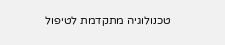טכנולוגיה מתקדמת לטיפול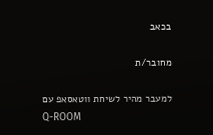בכאב

מחובר/ת

למעבר מהיר לשיחת ווטאסאפ עם
Q-ROOM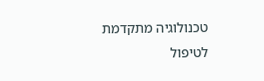טכנולוגיה מתקדמת לטיפול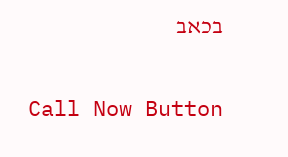בכאב

Call Now Button